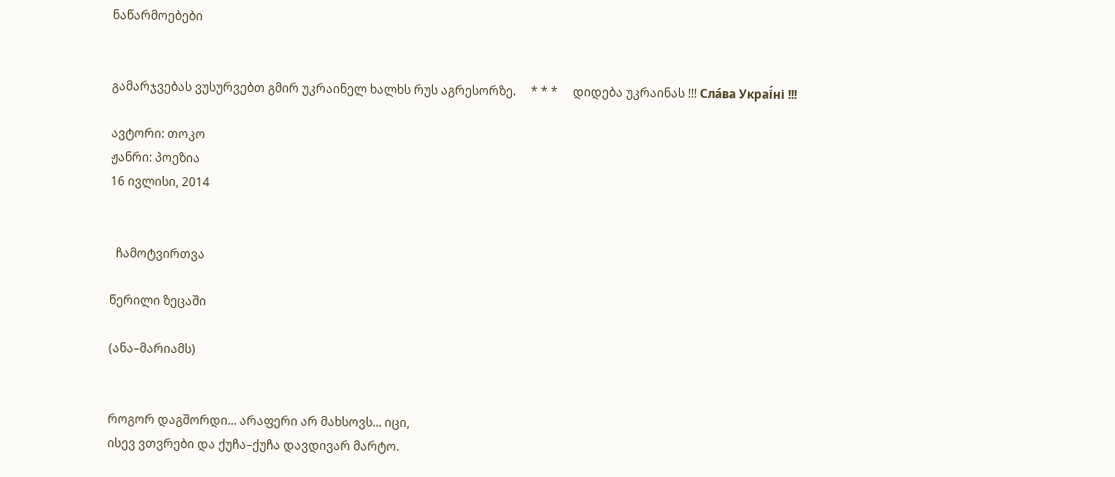ნაწარმოებები


გამარჯვებას ვუსურვებთ გმირ უკრაინელ ხალხს რუს აგრესორზე.     * * *     დიდება უკრაინას !!! Сла́ва Украї́ні !!!

ავტორი: თოკო
ჟანრი: პოეზია
16 ივლისი, 2014


  ჩამოტვირთვა

წერილი ზეცაში

(ანა–მარიამს)


როგორ დაგშორდი... არაფერი არ მახსოვს... იცი,
ისევ ვთვრები და ქუჩა–ქუჩა დავდივარ მარტო.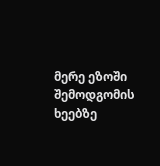მერე ეზოში შემოდგომის ხეებზე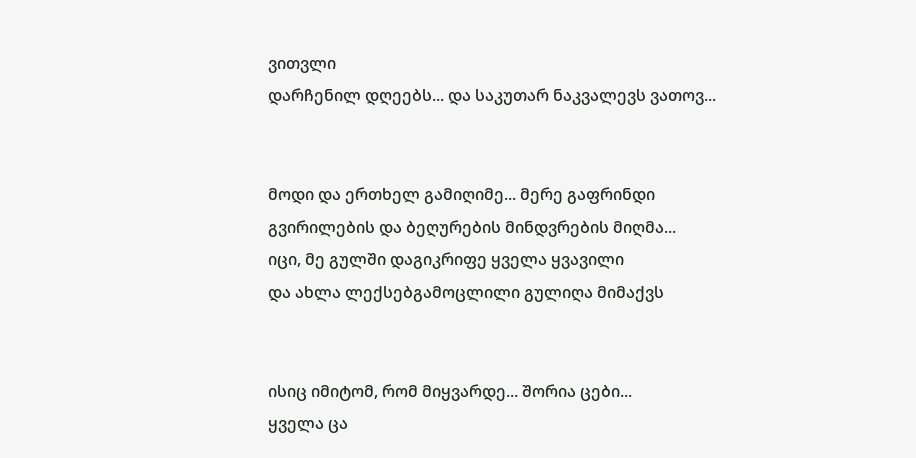ვითვლი
დარჩენილ დღეებს... და საკუთარ ნაკვალევს ვათოვ...


მოდი და ერთხელ გამიღიმე... მერე გაფრინდი
გვირილების და ბეღურების მინდვრების მიღმა...
იცი, მე გულში დაგიკრიფე ყველა ყვავილი
და ახლა ლექსებგამოცლილი გულიღა მიმაქვს


ისიც იმიტომ, რომ მიყვარდე... შორია ცები...
ყველა ცა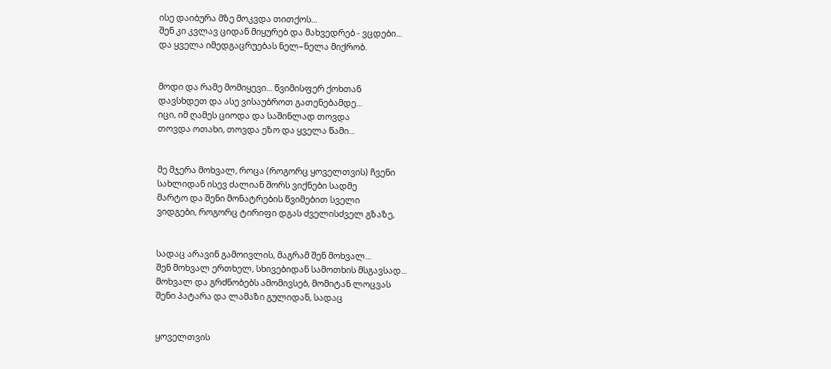ისე დაიბურა მზე მოკვდა თითქოს...
შენ კი კვლავ ციდან მიყურებ და მახვედრებ - ვცდები...
და ყველა იმედგაცრუებას ნელ–ნელა მიქრობ.


მოდი და რამე მომიყევი... წვიმისფერ ქოხთან
დავსხდეთ და ასე ვისაუბროთ გათენებამდე...
იცი, იმ ღამეს ციოდა და საშინლად თოვდა
თოვდა ოთახი, თოვდა ეზო და ყველა წამი...


მე მჯერა მოხვალ, როცა (როგორც ყოველთვის) ჩვენი
სახლიდან ისევ ძალიან შორს ვიქნები სადმე
მარტო და შენი მონატრების წვიმებით სველი
ვიდგები, როგორც ტირიფი დგას ძველისძველ გზაზე,


სადაც არავინ გამოივლის, მაგრამ შენ მოხვალ...
შენ მოხვალ ერთხელ, სხივებიდან სამოთხის მსგავსად...
მოხვალ და გრძნობებს ამომივსებ, მომიტან ლოცვას
შენი პატარა და ლამაზი გულიდან, სადაც


ყოველთვის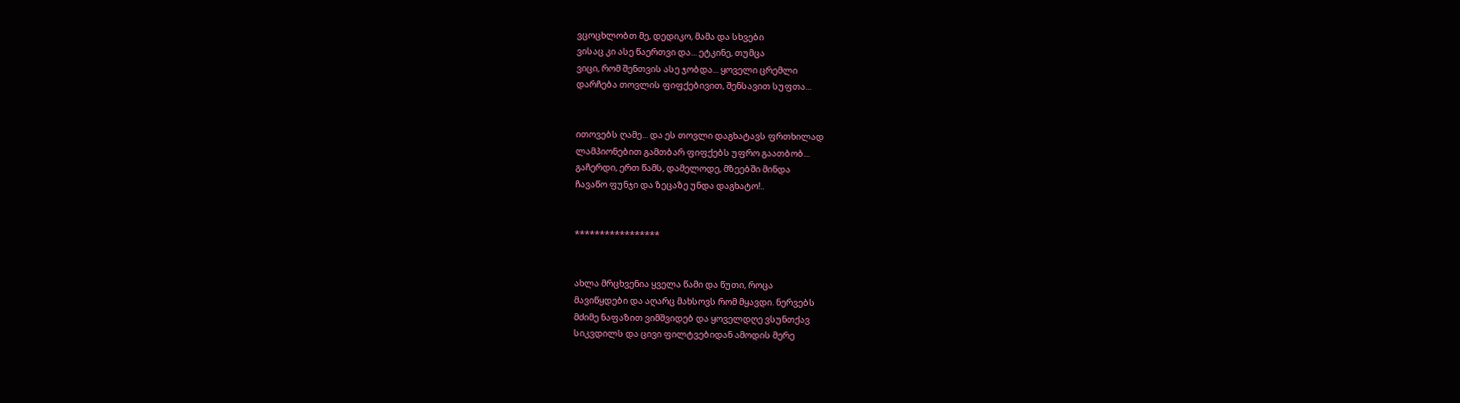ვცოცხლობთ მე, დედიკო, მამა და სხვები
ვისაც კი ასე წაერთვი და... ეტკინე, თუმცა
ვიცი, რომ შენთვის ასე ჯობდა... ყოველი ცრემლი
დარჩება თოვლის ფიფქებივით, შენსავით სუფთა...


ითოვებს ღამე... და ეს თოვლი დაგხატავს ფრთხილად
ლამპიონებით გამთბარ ფიფქებს უფრო გაათბობ...
გაჩერდი, ერთ წამს, დამელოდე, მზეებში მინდა
ჩავაწო ფუნჯი და ზეცაზე უნდა დაგხატო!..


*****************


ახლა მრცხვენია ყველა წამი და წუთი, როცა
მავიწყდები და აღარც მახსოვს რომ მყავდი. ნერვებს
მძიმე ნაფაზით ვიმშვიდებ და ყოველდღე ვსუნთქავ
სიკვდილს და ცივი ფილტვებიდან ამოდის მერე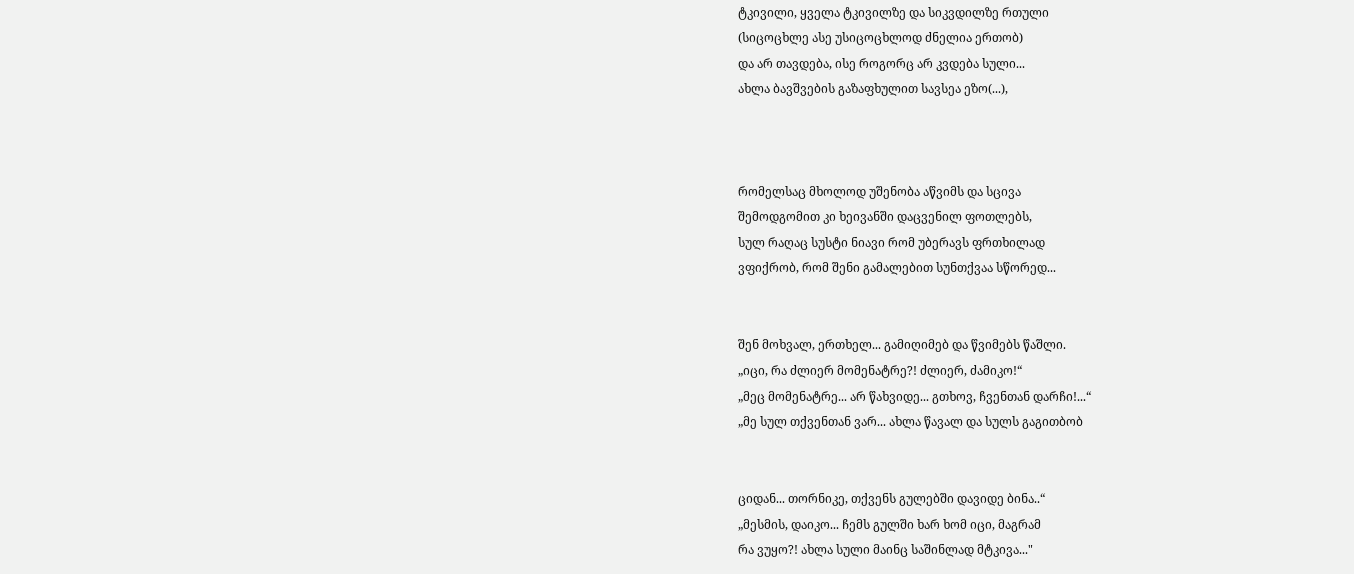ტკივილი, ყველა ტკივილზე და სიკვდილზე რთული
(სიცოცხლე ასე უსიცოცხლოდ ძნელია ერთობ)
და არ თავდება, ისე როგორც არ კვდება სული...
ახლა ბავშვების გაზაფხულით სავსეა ეზო(...),



რომელსაც მხოლოდ უშენობა აწვიმს და სცივა
შემოდგომით კი ხეივანში დაცვენილ ფოთლებს,
სულ რაღაც სუსტი ნიავი რომ უბერავს ფრთხილად
ვფიქრობ, რომ შენი გამალებით სუნთქვაა სწორედ...


შენ მოხვალ, ერთხელ... გამიღიმებ და წვიმებს წაშლი.
„იცი, რა ძლიერ მომენატრე?! ძლიერ, ძამიკო!“
„მეც მომენატრე... არ წახვიდე... გთხოვ, ჩვენთან დარჩი!...“
„მე სულ თქვენთან ვარ... ახლა წავალ და სულს გაგითბობ


ციდან... თორნიკე, თქვენს გულებში დავიდე ბინა..“
„მესმის, დაიკო... ჩემს გულში ხარ ხომ იცი, მაგრამ
რა ვუყო?! ახლა სული მაინც საშინლად მტკივა..."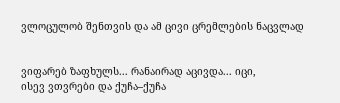ვლოცულობ შენთვის და ამ ცივი ცრემლების ნაცვლად


ვიფარებ ზაფხულს... რანაირად აცივდა... იცი,
ისევ ვთვრები და ქუჩა–ქუჩა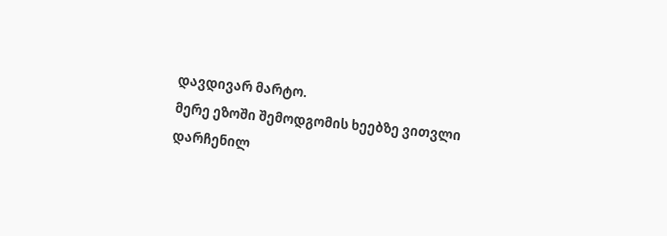დავდივარ მარტო.
მერე ეზოში შემოდგომის ხეებზე ვითვლი
დარჩენილ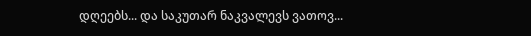დღეებს... და საკუთარ ნაკვალევს ვათოვ...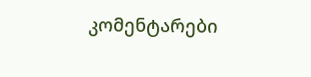კომენტარები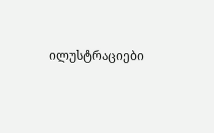ილუსტრაციები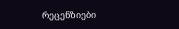რეცენზიები